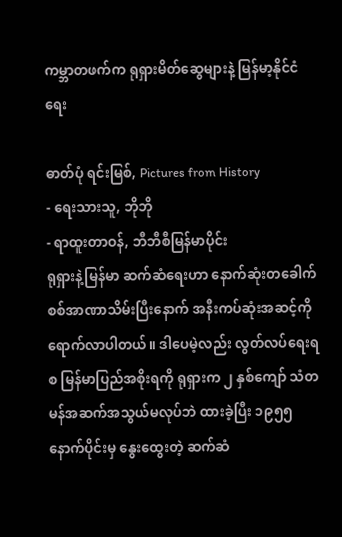ကမ္ဘာတဖက်က ရုရှားမိတ်ဆွေများနဲ့ မြန်မာ့နိုင်ငံရေး

ဓာတ်ပုံ ရင်းမြစ်, Pictures from History
- ရေးသားသူ, ဘိုဘို
- ရာထူးတာဝန်, ဘီဘီစီမြန်မာပိုင်း
ရုရှားနဲ့မြန်မာ ဆက်ဆံရေးဟာ နောက်ဆုံးတခေါက် စစ်အာဏာသိမ်းပြီးနောက် အနီးကပ်ဆုံးအဆင့်ကို ရောက်လာပါတယ်။ ဒါပေမဲ့လည်း လွတ်လပ်ရေးရစ မြန်မာပြည်အစိုးရကို ရုရှားက ၂ နှစ်ကျော် သံတမန်အဆက်အသွယ်မလုပ်ဘဲ ထားခဲ့ပြီး ၁၉၅၅ နောက်ပိုင်းမှ နွေးထွေးတဲ့ ဆက်ဆံ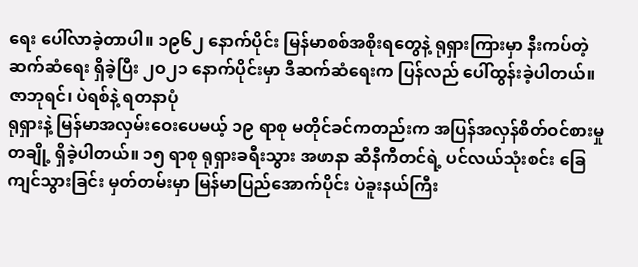ရေး ပေါ်လာခဲ့တာပါ။ ၁၉၆၂ နောက်ပိုင်း မြန်မာစစ်အစိုးရတွေနဲ့ ရုရှားကြားမှာ နီးကပ်တဲ့ ဆက်ဆံရေး ရှိခဲ့ပြီး ၂ဝ၂၁ နောက်ပိုင်းမှာ ဒီဆက်ဆံရေးက ပြန်လည် ပေါ်ထွန်းခဲ့ပါတယ်။
ဇာဘုရင်၊ ပဲရစ်နဲ့ ရတနာပုံ
ရုရှားနဲ့ မြန်မာအလှမ်းဝေးပေမယ့် ၁၉ ရာစု မတိုင်ခင်ကတည်းက အပြန်အလှန်စိတ်ဝင်စားမှုတချို့ ရှိခဲ့ပါတယ်။ ၁၅ ရာစု ရုရှားခရီးသွား အဖာနာ ဆီနီကီတင်ရဲ့ ပင်လယ်သုံးစင်း ခြေကျင်သွားခြင်း မှတ်တမ်းမှာ မြန်မာပြည်အောက်ပိုင်း ပဲခူးနယ်ကြီး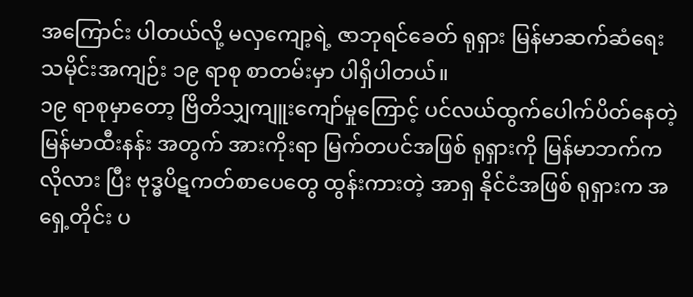အကြောင်း ပါတယ်လို့ မလှကျော့ရဲ့ ဇာဘုရင်ခေတ် ရုရှား မြန်မာဆက်ဆံရေး သမိုင်းအကျဉ်း ၁၉ ရာစု စာတမ်းမှာ ပါရှိပါတယ်။
၁၉ ရာစုမှာတော့ ဗြိတိသျှကျူးကျော်မှုကြောင့် ပင်လယ်ထွက်ပေါက်ပိတ်နေတဲ့ မြန်မာထီးနန်း အတွက် အားကိုးရာ မြက်တပင်အဖြစ် ရုရှားကို မြန်မာဘက်က လိုလား ပြီး ဗုဒ္ဓပိဋကတ်စာပေတွေ ထွန်းကားတဲ့ အာရှ နိုင်ငံအဖြစ် ရုရှားက အရှေ့တိုင်း ပ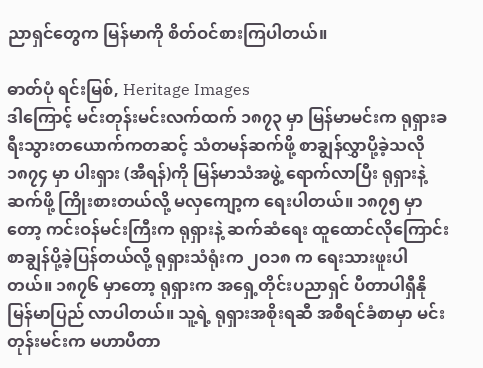ညာရှင်တွေက မြန်မာကို စိတ်ဝင်စားကြပါတယ်။

ဓာတ်ပုံ ရင်းမြစ်, Heritage Images
ဒါကြောင့် မင်းတုန်းမင်းလက်ထက် ၁၈၇၃ မှာ မြန်မာမင်းက ရုရှားခရီးသွားတယောက်ကတဆင့် သံတမန်ဆက်ဖို့ စာချွန်လွှာပို့ခဲ့သလို ၁၈၇၄ မှာ ပါးရှား (အီရန်)ကို မြန်မာသံအဖွဲ့ ရောက်လာပြီး ရုရှားနဲ့ ဆက်ဖို့ ကြိုးစားတယ်လို့ မလှကျော့က ရေးပါတယ်။ ၁၈၇၅ မှာတော့ ကင်းဝန်မင်းကြီးက ရုရှားနဲ့ ဆက်ဆံရေး ထူထောင်လိုကြောင်း စာချွန်ပို့ခဲ့ပြန်တယ်လို့ ရုရှားသံရုံးက ၂ဝ၁၈ က ရေးသားဖူးပါတယ်။ ၁၈၇၆ မှာတော့ ရုရှားက အရှေ့တိုင်းပညာရှင် ပီတာပါရှီနို မြန်မာပြည် လာပါတယ်။ သူ့ရဲ့ ရုရှားအစိုးရဆီ အစီရင်ခံစာမှာ မင်းတုန်းမင်းက မဟာပီတာ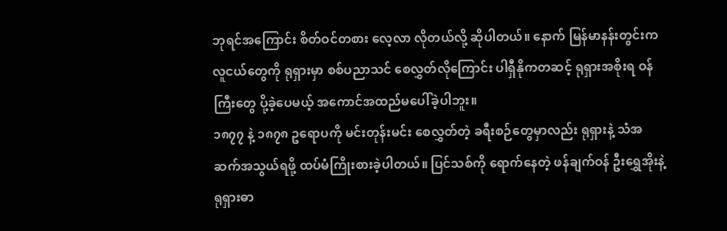ဘုရင်အကြောင်း စိတ်ဝင်တစား လေ့လာ လိုတယ်လို့ ဆိုပါတယ်။ နောက် မြန်မာနန်းတွင်းက လူငယ်တွေကို ရုရှားမှာ စစ်ပညာသင် စေလွှတ်လိုကြောင်း ပါရှီနိုကတဆင့် ရုရှားအစိုးရ ဝန်ကြီးတွေ ပို့ခဲ့ပေမယ့် အကောင်အထည်မပေါ်ခဲ့ပါဘူး။
၁၈၇၇ နဲ့ ၁၈၇၈ ဥရောပကို မင်းတုန်းမင်း စေလွှတ်တဲ့ ခရီးစဉ်တွေမှာလည်း ရုရှားနဲ့ သံအဆက်အသွယ်ရဖို့ ထပ်မံကြိုးစားခဲ့ပါတယ်။ ပြင်သစ်ကို ရောက်နေတဲ့ ဖန်ချက်ဝန် ဦးရွှေအိုးနဲ့ ရုရှားဓာ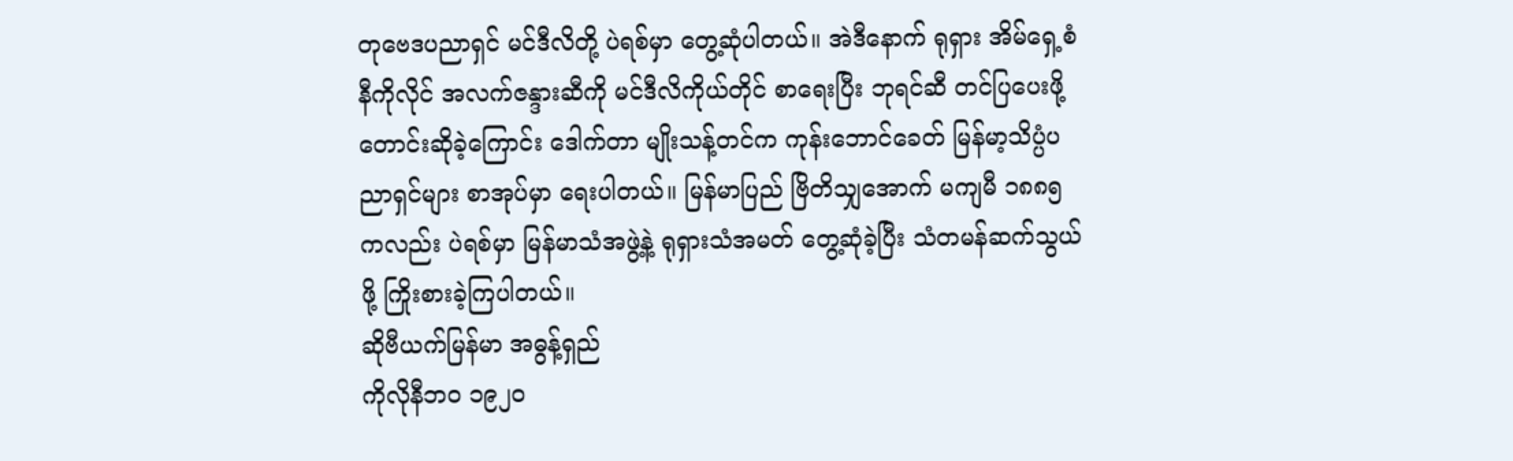တုဗေဒပညာရှင် မင်ဒီလိတို့ ပဲရစ်မှာ တွေ့ဆုံပါတယ်။ အဲဒီနောက် ရုရှား အိမ်ရှေ့စံ နီကိုလိုင် အလက်ဇန္ဒားဆီကို မင်ဒီလိကိုယ်တိုင် စာရေးပြီး ဘုရင်ဆီ တင်ပြပေးဖို့ တောင်းဆိုခဲ့ကြောင်း ဒေါက်တာ မျိုးသန့်တင်က ကုန်းဘောင်ခေတ် မြန်မာ့သိပ္ပံပညာရှင်များ စာအုပ်မှာ ရေးပါတယ်။ မြန်မာပြည် ဗြိတိသျှအောက် မကျမီ ၁၈၈၅ ကလည်း ပဲရစ်မှာ မြန်မာသံအဖွဲ့နဲ့ ရုရှားသံအမတ် တွေ့ဆုံခဲ့ပြီး သံတမန်ဆက်သွယ်ဖို့ ကြိုးစားခဲ့ကြပါတယ်။
ဆိုဗီယက်မြန်မာ အဓွန့်ရှည်
ကိုလိုနီဘဝ ၁၉၂ဝ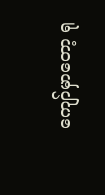ကျော်မှာတော့ ရု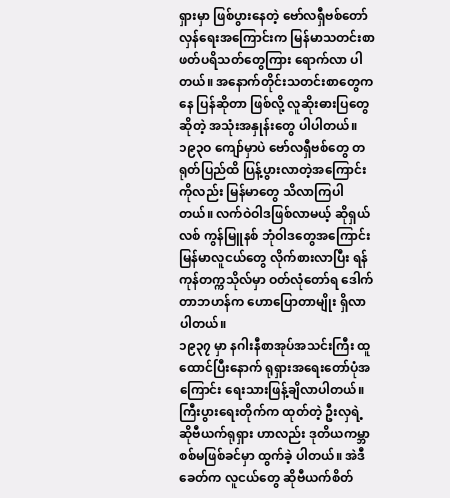ရှားမှာ ဖြစ်ပွားနေတဲ့ ဗော်လရှီဗစ်တော်လှန်ရေးအကြောင်းက မြန်မာသတင်းစာဖတ်ပရိသတ်တွေကြား ရောက်လာ ပါတယ်။ အနောက်တိုင်းသတင်းစာတွေကနေ ပြန်ဆိုတာ ဖြစ်လို့ လူဆိုးဓားပြတွေဆိုတဲ့ အသုံးအနှုန်းတွေ ပါပါတယ်။ ၁၉၃ဝ ကျော်မှာပဲ ဗော်လရှီဗစ်တွေ တရုတ်ပြည်ထိ ပြန့်ပွားလာတဲ့အကြောင်းကိုလည်း မြန်မာတွေ သိလာကြပါတယ်။ လက်ဝဲဝါဒဖြစ်လာမယ့် ဆိုရှယ်လစ် ကွန်မြူနစ် ဘုံဝါဒတွေအကြောင်း မြန်မာလူငယ်တွေ လိုက်စားလာပြီး ရန်ကုန်တက္ကသိုလ်မှာ ဝတ်လုံတော်ရ ဒေါက်တာဘဟန်က ဟောပြောတာမျိုး ရှိလာပါတယ်။
၁၉၃၇ မှာ နဂါးနီစာအုပ်အသင်းကြီး ထူထောင်ပြီးနောက် ရုရှားအရေးတော်ပုံအကြောင်း ရေးသားဖြန့်ချိလာပါတယ်။ ကြီးပွားရေးတိုက်က ထုတ်တဲ့ ဦးလှရဲ့ ဆိုဗီယက်ရုရှား ဟာလည်း ဒုတိယကမ္ဘာစစ်မဖြစ်ခင်မှာ ထွက်ခဲ့ ပါတယ်။ အဲဒီခေတ်က လူငယ်တွေ ဆိုဗီယက်စိတ်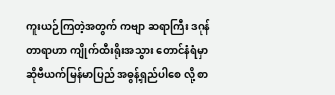ကူးယဉ်ကြတဲ့အတွက် ကဗျာ ဆရာကြီး ဒဂုန်တာရာဟာ ကျိုက်ထီးရိုးအသွား တောင်နံရံမှာ ဆိုဗီယက်မြန်မာပြည် အဓွန့်ရှည်ပါစေ လို့ စာ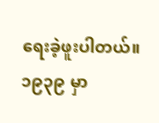ရေးခဲ့ဖူးပါတယ်။ ၁၉၃၉ မှာ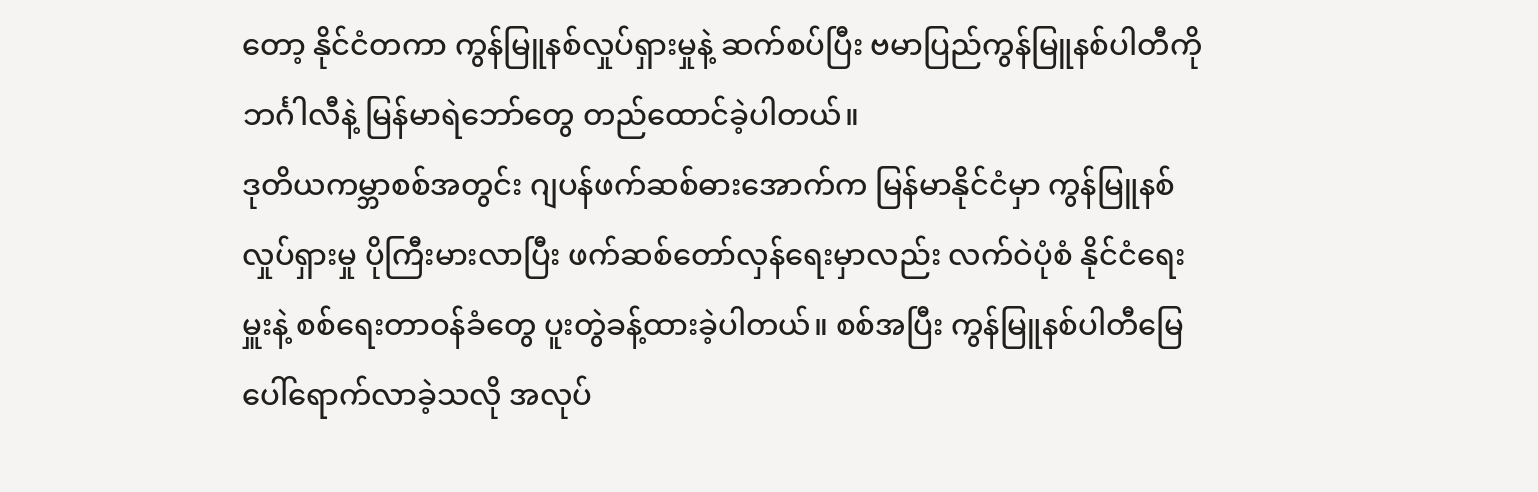တော့ နိုင်ငံတကာ ကွန်မြူနစ်လှုပ်ရှားမှုနဲ့ ဆက်စပ်ပြီး ဗမာပြည်ကွန်မြူနစ်ပါတီကို ဘင်္ဂါလီနဲ့ မြန်မာရဲဘော်တွေ တည်ထောင်ခဲ့ပါတယ်။
ဒုတိယကမ္ဘာစစ်အတွင်း ဂျပန်ဖက်ဆစ်ဓားအောက်က မြန်မာနိုင်ငံမှာ ကွန်မြူနစ်လှုပ်ရှားမှု ပိုကြီးမားလာပြီး ဖက်ဆစ်တော်လှန်ရေးမှာလည်း လက်ဝဲပုံစံ နိုင်ငံရေးမှူးနဲ့ စစ်ရေးတာဝန်ခံတွေ ပူးတွဲခန့်ထားခဲ့ပါတယ်။ စစ်အပြီး ကွန်မြူနစ်ပါတီမြေပေါ်ရောက်လာခဲ့သလို အလုပ်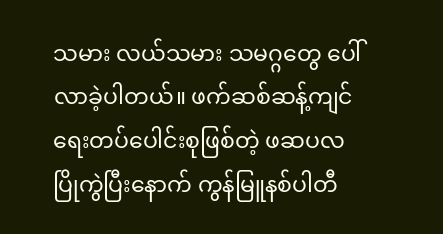သမား လယ်သမား သမဂ္ဂတွေ ပေါ်လာခဲ့ပါတယ်။ ဖက်ဆစ်ဆန့်ကျင်ရေးတပ်ပေါင်းစုဖြစ်တဲ့ ဖဆပလပြိုကွဲပြီးနောက် ကွန်မြူနစ်ပါတီ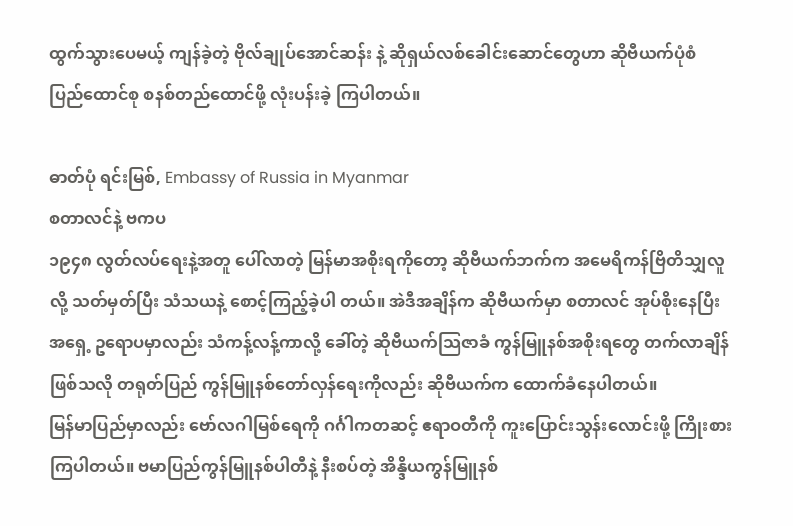ထွက်သွားပေမယ့် ကျန်ခဲ့တဲ့ ဗိုလ်ချုပ်အောင်ဆန်း နဲ့ ဆိုရှယ်လစ်ခေါင်းဆောင်တွေဟာ ဆိုဗီယက်ပုံစံ ပြည်ထောင်စု စနစ်တည်ထောင်ဖို့ လုံးပန်းခဲ့ ကြပါတယ်။

ဓာတ်ပုံ ရင်းမြစ်, Embassy of Russia in Myanmar
စတာလင်နဲ့ ဗကပ
၁၉၄၈ လွတ်လပ်ရေးနဲ့အတူ ပေါ်လာတဲ့ မြန်မာအစိုးရကိုတော့ ဆိုဗီယက်ဘက်က အမေရိကန်ဗြိတိသျှလူလို့ သတ်မှတ်ပြီး သံသယနဲ့ စောင့်ကြည့်ခဲ့ပါ တယ်။ အဲဒီအချိန်က ဆိုဗီယက်မှာ စတာလင် အုပ်စိုးနေပြီး အရှေ့ ဥရောပမှာလည်း သံကန့်လန့်ကာလို့ ခေါ်တဲ့ ဆိုဗီယက်သြဇာခံ ကွန်မြူနစ်အစိုးရတွေ တက်လာချိန် ဖြစ်သလို တရုတ်ပြည် ကွန်မြူနစ်တော်လှန်ရေးကိုလည်း ဆိုဗီယက်က ထောက်ခံနေပါတယ်။
မြန်မာပြည်မှာလည်း ဗော်လဂါမြစ်ရေကို ဂင်္ဂါကတဆင့် ဧရာဝတီကို ကူးပြောင်းသွန်းလောင်းဖို့ ကြိုးစားကြပါတယ်။ ဗမာပြည်ကွန်မြူနစ်ပါတီနဲ့ နီးစပ်တဲ့ အိန္ဒိယကွန်မြူနစ်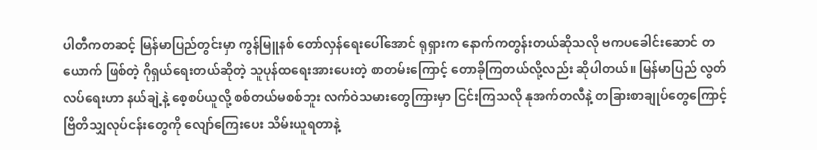ပါတီကတဆင့် မြန်မာပြည်တွင်းမှာ ကွန်မြူနစ် တော်လှန်ရေးပေါ်အောင် ရုရှားက နောက်ကတွန်းတယ်ဆိုသလို ဗကပခေါင်းဆောင် တယောက် ဖြစ်တဲ့ ဂိုရှယ်ရေးတယ်ဆိုတဲ့ သူပုန်ထရေးအားပေးတဲ့ စာတမ်းကြောင့် တောခိုကြတယ်လို့လည်း ဆိုပါတယ်။ မြန်မာပြည် လွတ်လပ်ရေးဟာ နယ်ချဲ့နဲ့ စေ့စပ်ယူလို့ စစ်တယ်မစစ်ဘူး လက်ဝဲသမားတွေကြားမှာ ငြင်းကြသလို နုအက်တလီနဲ့ တခြားစာချုပ်တွေကြောင့် ဗြိတိသျှလုပ်ငန်းတွေကို လျော်ကြေးပေး သိမ်းယူရတာနဲ့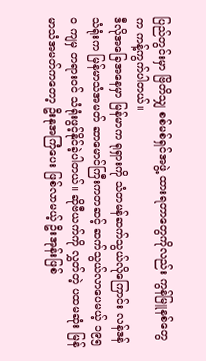ပြည်တွင်းမှာ ဗြိတိသျှ စစ်မစ်ရှင်အဖွဲ့ ထားရတာတွေကိုလည်း ကွန်မြူနစ်တွေက ကန့်ကွက်ပါတယ်။
ဒီလိုအခြေအနေမှာ မြန်မာက ရုရှားကို သံတမန်ဆက်သွယ်လိုကြောင်း လန်ဒန်သံရုံးက မြန်မာသံအမတ် ဆာမောင်ကြီးကတဆင့် ဆက်သွယ်လာပေမယ့် ၁၉၅ဝ ကျမှ တရားဝင် သံရုံးဖွင့်နိုင်ခဲ့ပါတယ်။ ဆိုဗီယက်ကို လွှတ်တဲ့ ပထမဆုံး မြန်မာသံအမတ်ကတော့ ဦးနုအကြံပေး ဖြစ်လာမယ့် ဦးအုန်းဖြစ်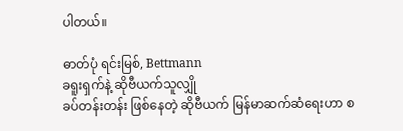ပါတယ်။

ဓာတ်ပုံ ရင်းမြစ်, Bettmann
ခရူးရှက်နဲ့ ဆိုဗီယက်သူလျှို
ခပ်တန်းတန်း ဖြစ်နေတဲ့ ဆိုဗီယက် မြန်မာဆက်ဆံရေးဟာ စ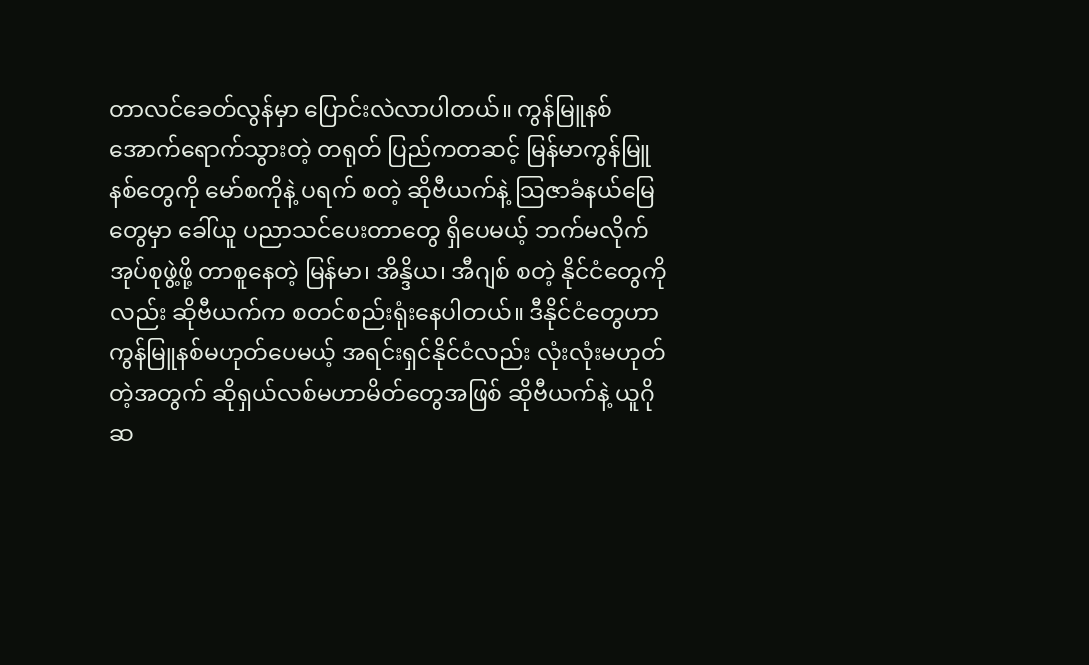တာလင်ခေတ်လွန်မှာ ပြောင်းလဲလာပါတယ်။ ကွန်မြူနစ်အောက်ရောက်သွားတဲ့ တရုတ် ပြည်ကတဆင့် မြန်မာကွန်မြူနစ်တွေကို မော်စကိုနဲ့ ပရက် စတဲ့ ဆိုဗီယက်နဲ့ သြဇာခံနယ်မြေတွေမှာ ခေါ်ယူ ပညာသင်ပေးတာတွေ ရှိပေမယ့် ဘက်မလိုက် အုပ်စုဖွဲ့ဖို့ တာစူနေတဲ့ မြန်မာ၊ အိန္ဒိယ၊ အီဂျစ် စတဲ့ နိုင်ငံတွေကိုလည်း ဆိုဗီယက်က စတင်စည်းရုံးနေပါတယ်။ ဒီနိုင်ငံတွေဟာ ကွန်မြူနစ်မဟုတ်ပေမယ့် အရင်းရှင်နိုင်ငံလည်း လုံးလုံးမဟုတ်တဲ့အတွက် ဆိုရှယ်လစ်မဟာမိတ်တွေအဖြစ် ဆိုဗီယက်နဲ့ ယူဂိုဆ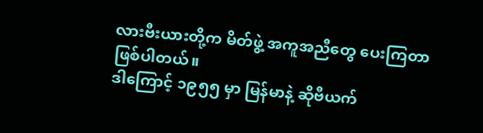လားဗီးယားတို့က မိတ်ဖွဲ့ အကူအညီတွေ ပေးကြတာ ဖြစ်ပါတယ်။
ဒါကြောင့် ၁၉၅၅ မှာ မြန်မာနဲ့ ဆိုဗီယက်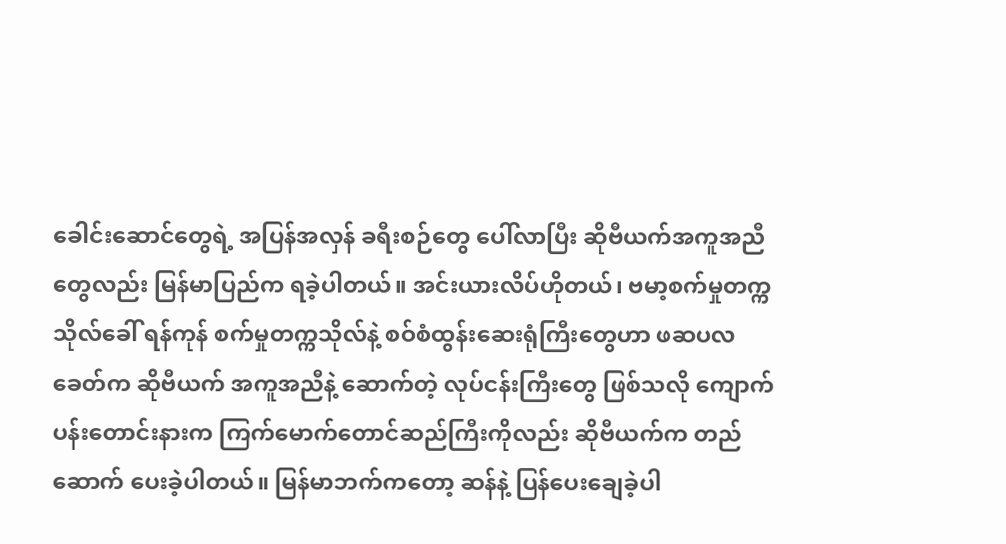ခေါင်းဆောင်တွေရဲ့ အပြန်အလှန် ခရီးစဉ်တွေ ပေါ်လာပြီး ဆိုဗီယက်အကူအညီတွေလည်း မြန်မာပြည်က ရခဲ့ပါတယ်။ အင်းယားလိပ်ဟိုတယ်၊ ဗမာ့စက်မှုတက္ကသိုလ်ခေါ် ရန်ကုန် စက်မှုတက္ကသိုလ်နဲ့ စဝ်စံထွန်းဆေးရုံကြီးတွေဟာ ဖဆပလခေတ်က ဆိုဗီယက် အကူအညီနဲ့ ဆောက်တဲ့ လုပ်ငန်းကြီးတွေ ဖြစ်သလို ကျောက်ပန်းတောင်းနားက ကြက်မောက်တောင်ဆည်ကြီးကိုလည်း ဆိုဗီယက်က တည်ဆောက် ပေးခဲ့ပါတယ်။ မြန်မာဘက်ကတော့ ဆန်နဲ့ ပြန်ပေးချေခဲ့ပါ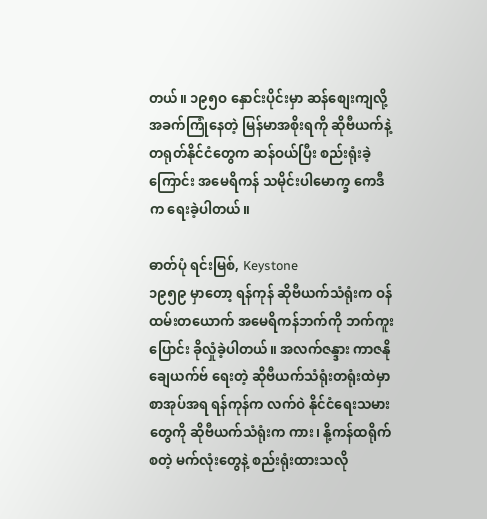တယ်။ ၁၉၅ဝ နှောင်းပိုင်းမှာ ဆန်စျေးကျလို့ အခက်ကြုံနေတဲ့ မြန်မာအစိုးရကို ဆိုဗီယက်နဲ့ တရုတ်နိုင်ငံတွေက ဆန်ဝယ်ပြီး စည်းရုံးခဲ့ကြောင်း အမေရိကန် သမိုင်းပါမောက္ခ ကေဒီက ရေးခဲ့ပါတယ်။

ဓာတ်ပုံ ရင်းမြစ်, Keystone
၁၉၅၉ မှာတော့ ရန်ကုန် ဆိုဗီယက်သံရုံးက ဝန်ထမ်းတယောက် အမေရိကန်ဘက်ကို ဘက်ကူးပြောင်း ခိုလှုံခဲ့ပါတယ်။ အလက်ဇန္ဒား ကာဇနိုချေယက်ဗ် ရေးတဲ့ ဆိုဗီယက်သံရုံးတရုံးထဲမှာ စာအုပ်အရ ရန်ကုန်က လက်ဝဲ နိုင်ငံရေးသမားတွေကို ဆိုဗီယက်သံရုံးက ကား၊ နို့ကန်ထရိုက် စတဲ့ မက်လုံးတွေနဲ့ စည်းရုံးထားသလို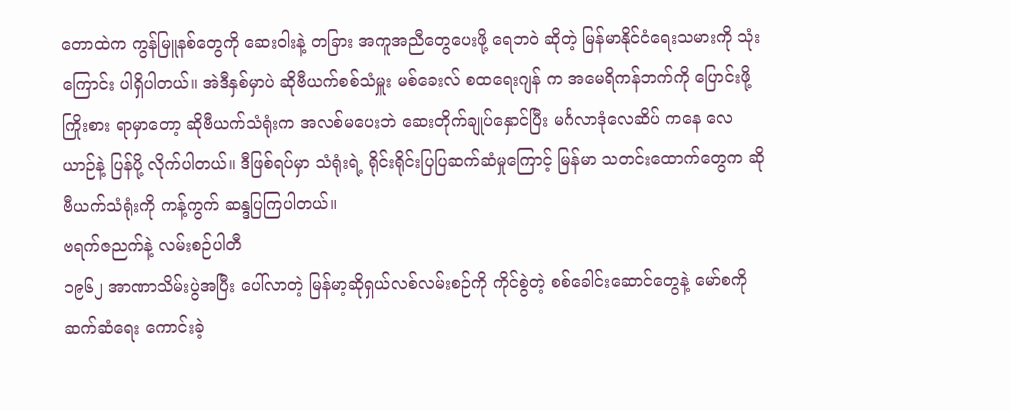တောထဲက ကွန်မြူနစ်တွေကို ဆေးဝါးနဲ့ တခြား အကူအညီတွေပေးဖို့ ရေဘဝဲ ဆိုတဲ့ မြန်မာနိုင်ငံရေးသမားကို သုံးကြောင်း ပါရှိပါတယ်။ အဲဒီနှစ်မှာပဲ ဆိုဗီယက်စစ်သံမှူး မစ်ခေးလ် စထရေးဂျန် က အမေရိကန်ဘက်ကို ပြောင်းဖို့ ကြိုးစား ရာမှာတော့ ဆိုဗီယက်သံရုံးက အလစ်မပေးဘဲ ဆေးတိုက်ချုပ်နှောင်ပြီး မင်္ဂလာဒုံလေဆိပ် ကနေ လေယာဉ်နဲ့ ပြန်ပို့ လိုက်ပါတယ်။ ဒီဖြစ်ရပ်မှာ သံရုံးရဲ့ ရိုင်းရိုင်းပြပြဆက်ဆံမှုကြောင့် မြန်မာ သတင်းထောက်တွေက ဆိုဗီယက်သံရုံးကို ကန့်ကွက် ဆန္ဒပြကြပါတယ်။
ဗရက်ဇညက်နဲ့ လမ်းစဉ်ပါတီ
၁၉၆၂ အာဏာသိမ်းပွဲအပြီး ပေါ်လာတဲ့ မြန်မာ့ဆိုရှယ်လစ်လမ်းစဉ်ကို ကိုင်စွဲတဲ့ စစ်ခေါင်းဆောင်တွေနဲ့ မော်စကို ဆက်ဆံရေး ကောင်းခဲ့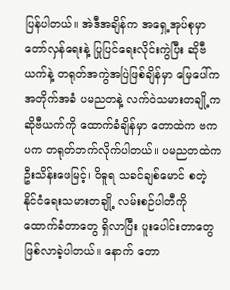ပြန်ပါတယ်။ အဲဒီအချိန်က အရှေ့အုပ်စုမှာ တော်လှန်ရေးနဲ့ ပြုပြင်ရေးလိုင်းကွဲပြီး ဆိုဗီယက်နဲ့ တရုတ်အကွဲအပြဲဖြစ်ချိန်မှာ မြေပေါ်က အတိုက်အခံ ပမညတနဲ့ လက်ဝဲသမားတချို့က ဆိုဗီယက်ကို ထောက်ခံချိန်မှာ တောထဲက ဗကပက တရုတ်ဘက်လိုက်ပါတယ်။ ပမညတထဲက ဦးသိန်းဖေမြင့်၊ ဝိဓူရ သခင်ချစ်မောင် စတဲ့ နိုင်ငံရေးသမားတချို့ လမ်းစဉ်ပါတီကို ထောက်ခံတာတွေ ရှိလာပြီး ပူးပေါင်းတာတွေ ဖြစ်လာခဲ့ပါတယ်။ နောက် တော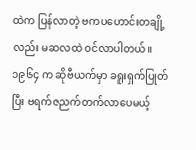ထဲက ပြန်လာတဲ့ ဗကပဟောင်းတချို့လည်း မဆလထဲ ဝင်လာပါတယ်။ ၁၉၆၄ က ဆိုဗီယက်မှာ ခရူးရှက်ပြုတ်ပြီး ဗရက်ဇညက်တက်လာပေမယ့်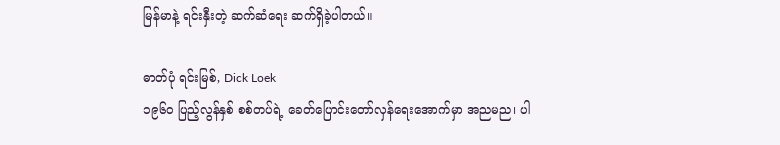မြန်မာနဲ့ ရင်းနှီးတဲ့ ဆက်ဆံရေး ဆက်ရှိခဲ့ပါတယ်။

ဓာတ်ပုံ ရင်းမြစ်, Dick Loek
၁၉၆ဝ ပြည့်လွန်နှစ် စစ်တပ်ရဲ့ ခေတ်ပြောင်းတော်လှန်ရေးအောက်မှာ အညမည၊ ပါ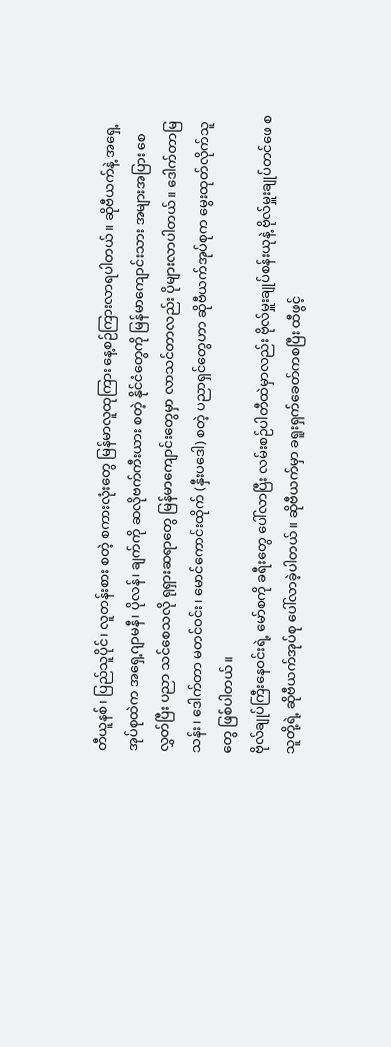တီယူနစ်၊ ပြည်သူပိုင်၊ လူတန်းစား စတဲ့ စကားလုံးတွေ မြန်မာလူထုကြား နေ့စဉ်ကြားလာရပါတယ်။ ဆိုဗီယက်နဲ့ အရှေ့အုပ်စုထဲက အရှေ့ဂျာမနီ၊ ပိုလန်၊ ချက်ကို ဆလိုဗက်ကီးယား စတဲ့ နိုင်ငံတွေကို မြန်မာကျောင်းသား အများအပြား စေလွှတ်ပြီး ပညာ သင်စေသလို ရုရှားဆရာတွေ မြန်မာကျောင်းတွေမှာ လာသင်တာလည်း ပိုများလာပါတယ်။ ဒေါက်တာမြသန်း၊ ဒေါက်တာ မတင်ဝင်း၊ မောင်ကောင်းထိုက် (နှီးပဒေါ) စတဲ့ ပညာရှင်တွေဟာ ဆိုဗီယက်အုပ်စုက မွေးထုတ်လိုက်သူတွေ ဖြစ်ပါတယ်။
ဗိုလ်ချုပ်ကြီးနေဝင်းရဲ့ မော်စကို ခရီးတွေ ပေါ်လာပြီး လမ်းစဉ်ပါတီထဲမှာလည်း ဗိုလ်မှူးချုပ်စန်းယုနဲ့ ဗိုလ်မှူးချုပ်တင်ဖေ စသူတို့ရဲ့ ဆိုဗီယက်အုပ်စု ပေါ်လာခဲ့ပါတယ်။ ဆိုဗီယက်မှာ ခရူးရှက်ခေတ်ကစပြီး ထီဖွင့်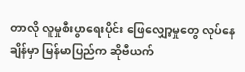တာလို လူမှုစီးပွာရေးပိုင်း ဖြေလျှော့မှုတွေ လုပ်နေချိန်မှာ မြန်မာပြည်က ဆိုဗီယက်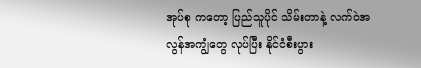အုပ်စု ကတော့ ပြည်သူပိုင် သိမ်းတာနဲ့ လက်ဝဲအလွန်အကျွံတွေ လုပ်ပြီး နိုင်ငံစီးပွား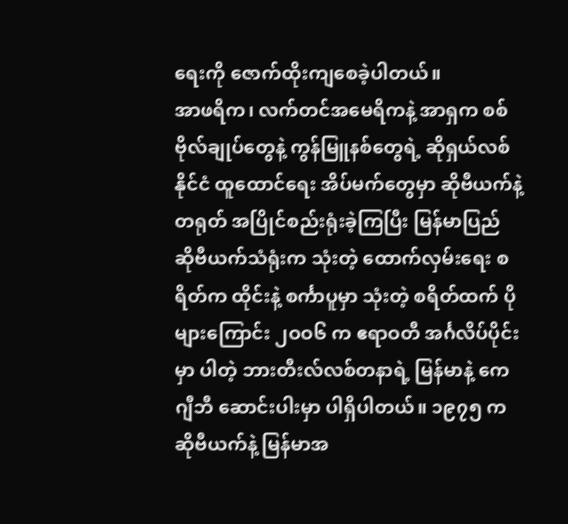ရေးကို ဇောက်ထိုးကျစေခဲ့ပါတယ်။
အာဖရိက၊ လက်တင်အမေရိကနဲ့ အာရှက စစ်ဗိုလ်ချုပ်တွေနဲ့ ကွန်မြူနစ်တွေရဲ့ ဆိုရှယ်လစ်နိုင်ငံ ထူထောင်ရေး အိပ်မက်တွေမှာ ဆိုဗီယက်နဲ့ တရုတ် အပြိုင်စည်းရုံးခဲ့ကြပြီး မြန်မာပြည် ဆိုဗီယက်သံရုံးက သုံးတဲ့ ထောက်လှမ်းရေး စရိတ်က ထိုင်းနဲ့ စင်္ကာပူမှာ သုံးတဲ့ စရိတ်ထက် ပိုများကြောင်း ၂ဝဝ၆ က ဧရာဝတီ အင်္ဂလိပ်ပိုင်းမှာ ပါတဲ့ ဘားတီးလ်လစ်တနာရဲ့ မြန်မာနဲ့ ကေဂျီဘီ ဆောင်းပါးမှာ ပါရှိပါတယ်။ ၁၉၇၅ က ဆိုဗီယက်နဲ့ မြန်မာအ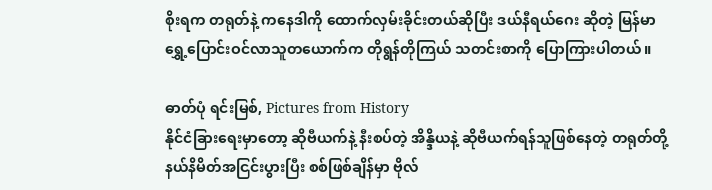စိုးရက တရုတ်နဲ့ ကနေဒါကို ထောက်လှမ်းခိုင်းတယ်ဆိုပြီး ဒယ်နီရယ်ဂေး ဆိုတဲ့ မြန်မာ ရွှေ့ပြောင်းဝင်လာသူတယောက်က တိုရွန်တိုကြယ် သတင်းစာကို ပြောကြားပါတယ်။

ဓာတ်ပုံ ရင်းမြစ်, Pictures from History
နိုင်ငံခြားရေးမှာတော့ ဆိုဗီယက်နဲ့ နီးစပ်တဲ့ အိန္ဒိယနဲ့ ဆိုဗီယက်ရန်သူဖြစ်နေတဲ့ တရုတ်တို့ နယ်နိမိတ်အငြင်းပွားပြီး စစ်ဖြစ်ချိန်မှာ ဗိုလ်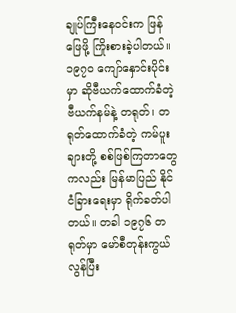ချုပ်ကြီးနေဝင်းက ဖြန်ဖြေဖို့ ကြိုးစားခဲ့ပါတယ်။ ၁၉၇ဝ ကျော်နှောင်းပိုင်းမှာ ဆိုဗီယက်ထောက်ခံတဲ့ ဗီယက်နမ်နဲ့ တရုတ်၊ တရုတ်ထောက်ခံတဲ့ ကမ်ပူးချားတို့ စစ်ဖြစ်ကြတာတွေကလည်း မြန်မာပြည် နိုင်ငံခြားရေးမှာ ရိုက်ခတ်ပါတယ်။ တခါ ၁၉၇၆ တရုတ်မှာ မော်စီတုန်းကွယ်လွန်ပြီး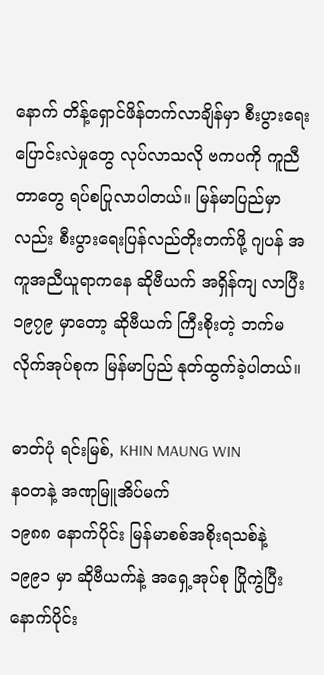နောက် တိန့်ရှောင်ဖိန်တက်လာချိန်မှာ စီးပွားရေး ပြောင်းလဲမှုတွေ လုပ်လာသလို ဗကပကို ကူညီတာတွေ ရပ်စပြုလာပါတယ်။ မြန်မာပြည်မှာလည်း စီးပွားရေးပြန်လည်တိုးတက်ဖို့ ဂျပန် အကူအညီယူရာကနေ ဆိုဗီယက် အရှိန်ကျ လာပြီး ၁၉၇၉ မှာတော့ ဆိုဗီယက် ကြီးစိုးတဲ့ ဘက်မလိုက်အုပ်စုက မြန်မာပြည် နုတ်ထွက်ခဲ့ပါတယ်။

ဓာတ်ပုံ ရင်းမြစ်, KHIN MAUNG WIN
နဝတနဲ့ အဏုမြူအိပ်မက်
၁၉၈၈ နောက်ပိုင်း မြန်မာစစ်အစိုးရသစ်နဲ့ ၁၉၉၁ မှာ ဆိုဗီယက်နဲ့ အရှေ့အုပ်စု ပြိုကွဲပြီးနောက်ပိုင်း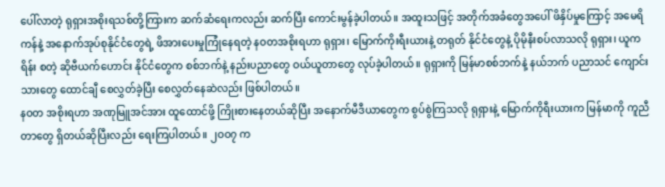ပေါ်လာတဲ့ ရုရှားအစိုးရသစ်တို့ကြားက ဆက်ဆံရေးကလည်း ဆက်ပြီး ကောင်းမွန်ခဲ့ပါတယ်။ အထူးသဖြင့် အတိုက်အခံတွေအပေါ် ဖိနှိပ်မှုကြောင့် အမေရိကန်နဲ့ အနောက်အုပ်စုနိုင်ငံတွေရဲ့ ဖိအားပေးမှုကြုံနေရတဲ့ နဝတအစိုးရဟာ ရုရှား၊ မြောက်ကိုးရီးယားနဲ့ တရုတ် နိုင်ငံတွေနဲ့ ပိုမိုနီးစပ်လာသလို ရုရှား၊ ယူကရိန်း စတဲ့ ဆိုဗီယက်ဟောင်း နိုင်ငံတွေက စစ်ဘက်နဲ့ နည်းပညာတွေ ဝယ်ယူတာတွေ လုပ်ခဲ့ပါတယ်။ ရုရှားကို မြန်မာစစ်ဘက်နဲ့ နယ်ဘက် ပညာသင် ကျောင်းသားတွေ ထောင်ချီ စေလွှတ်ခဲ့ပြီး စေလွှတ်နေဆဲလည်း ဖြစ်ပါတယ်။
နဝတ အစိုးရဟာ အဏုမြူအင်အား ထူထောင်ဖို့ ကြိုးစားနေတယ်ဆိုပြီး အနောက်မီဒီယာတွေက စွပ်စွဲကြသလို ရုရှားနဲ့ မြောက်ကိုရီးယားက မြန်မာကို ကူညီတာတွေ ရှိတယ်ဆိုပြီးလည်း ရေးကြပါတယ်။ ၂ဝဝ၇ က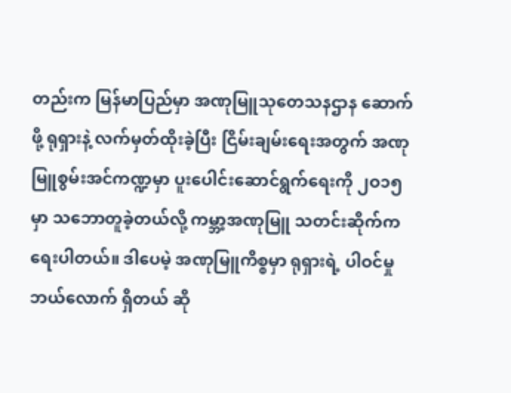တည်းက မြန်မာပြည်မှာ အဏုမြူသုတေသနဌာန ဆောက်ဖို့ ရုရှားနဲ့ လက်မှတ်ထိုးခဲ့ပြီး ငြိမ်းချမ်းရေးအတွက် အဏုမြူစွမ်းအင်ကဏ္ဍမှာ ပူးပေါင်းဆောင်ရွက်ရေးကို ၂ဝ၁၅ မှာ သဘောတူခဲ့တယ်လို့ ကမ္ဘာ့အဏုမြူ သတင်းဆိုက်က ရေးပါတယ်။ ဒါပေမဲ့ အဏုမြူကိစ္စမှာ ရုရှားရဲ့ ပါဝင်မှု ဘယ်လောက် ရှိတယ် ဆို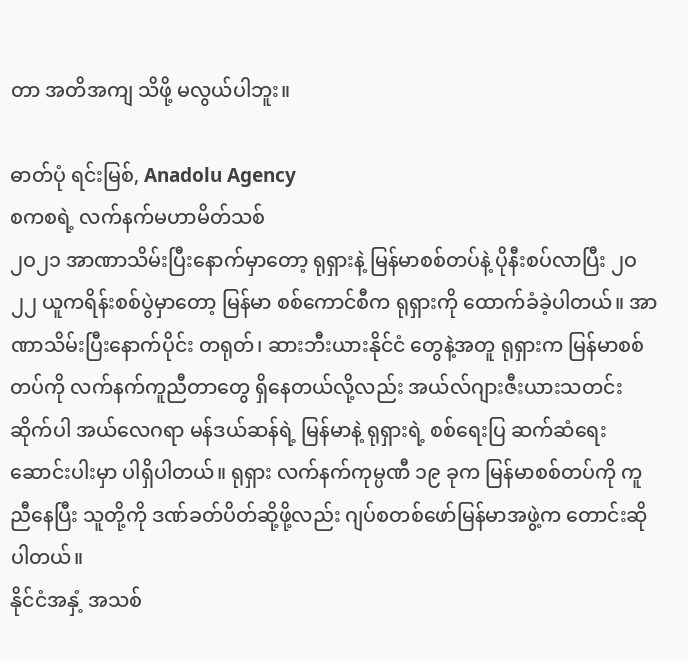တာ အတိအကျ သိဖို့ မလွယ်ပါဘူး။

ဓာတ်ပုံ ရင်းမြစ်, Anadolu Agency
စကစရဲ့ လက်နက်မဟာမိတ်သစ်
၂ဝ၂၁ အာဏာသိမ်းပြီးနောက်မှာတော့ ရုရှားနဲ့ မြန်မာစစ်တပ်နဲ့ ပိုနီးစပ်လာပြီး ၂ဝ၂၂ ယူကရိန်းစစ်ပွဲမှာတော့ မြန်မာ စစ်ကောင်စီက ရုရှားကို ထောက်ခံခဲ့ပါတယ်။ အာဏာသိမ်းပြီးနောက်ပိုင်း တရုတ်၊ ဆားဘီးယားနိုင်ငံ တွေနဲ့အတူ ရုရှားက မြန်မာစစ်တပ်ကို လက်နက်ကူညီတာတွေ ရှိနေတယ်လို့လည်း အယ်လ်ဂျားဇီးယားသတင်းဆိုက်ပါ အယ်လေဂရာ မန်ဒယ်ဆန်ရဲ့ မြန်မာနဲ့ ရုရှားရဲ့ စစ်ရေးပြ ဆက်ဆံရေး ဆောင်းပါးမှာ ပါရှိပါတယ်။ ရုရှား လက်နက်ကုမ္ပဏီ ၁၉ ခုက မြန်မာစစ်တပ်ကို ကူညီနေပြီး သူတို့ကို ဒဏ်ခတ်ပိတ်ဆို့ဖို့လည်း ဂျပ်စတစ်ဖော်မြန်မာအဖွဲ့က တောင်းဆိုပါတယ်။
နိုင်ငံအနှံ့ အသစ်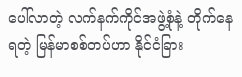ပေါ်လာတဲ့ လက်နက်ကိုင်အဖွဲ့စုံနဲ့ တိုက်နေရတဲ့ မြန်မာစစ်တပ်ဟာ နိုင်ငံခြား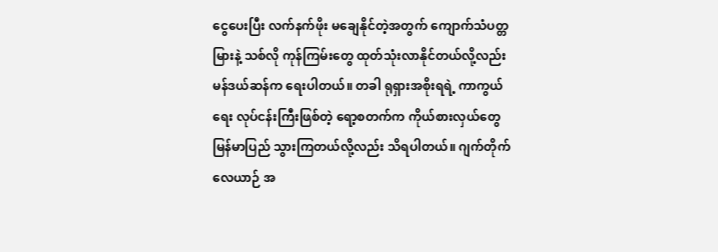ငွေပေးပြီး လက်နက်ဖိုး မချေနိုင်တဲ့အတွက် ကျောက်သံပတ္တမြားနဲ့ သစ်လို ကုန်ကြမ်းတွေ ထုတ်သုံးလာနိုင်တယ်လို့လည်း မန်ဒယ်ဆန်က ရေးပါတယ်။ တခါ ရုရှားအစိုးရရဲ့ ကာကွယ်ရေး လုပ်ငန်းကြီးဖြစ်တဲ့ ရော့စတက်က ကိုယ်စားလှယ်တွေ မြန်မာပြည် သွားကြတယ်လို့လည်း သိရပါတယ်။ ဂျက်တိုက်လေယာဉ် အ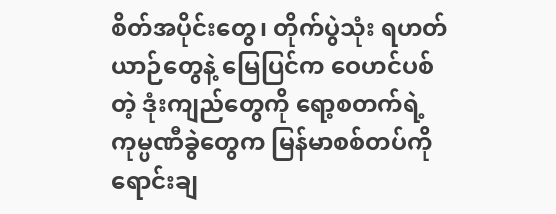စိတ်အပိုင်းတွေ၊ တိုက်ပွဲသုံး ရဟတ်ယာဉ်တွေနဲ့ မြေပြင်က ဝေဟင်ပစ်တဲ့ ဒုံးကျည်တွေကို ရော့စတက်ရဲ့ ကုမ္ပဏီခွဲတွေက မြန်မာစစ်တပ်ကို ရောင်းချ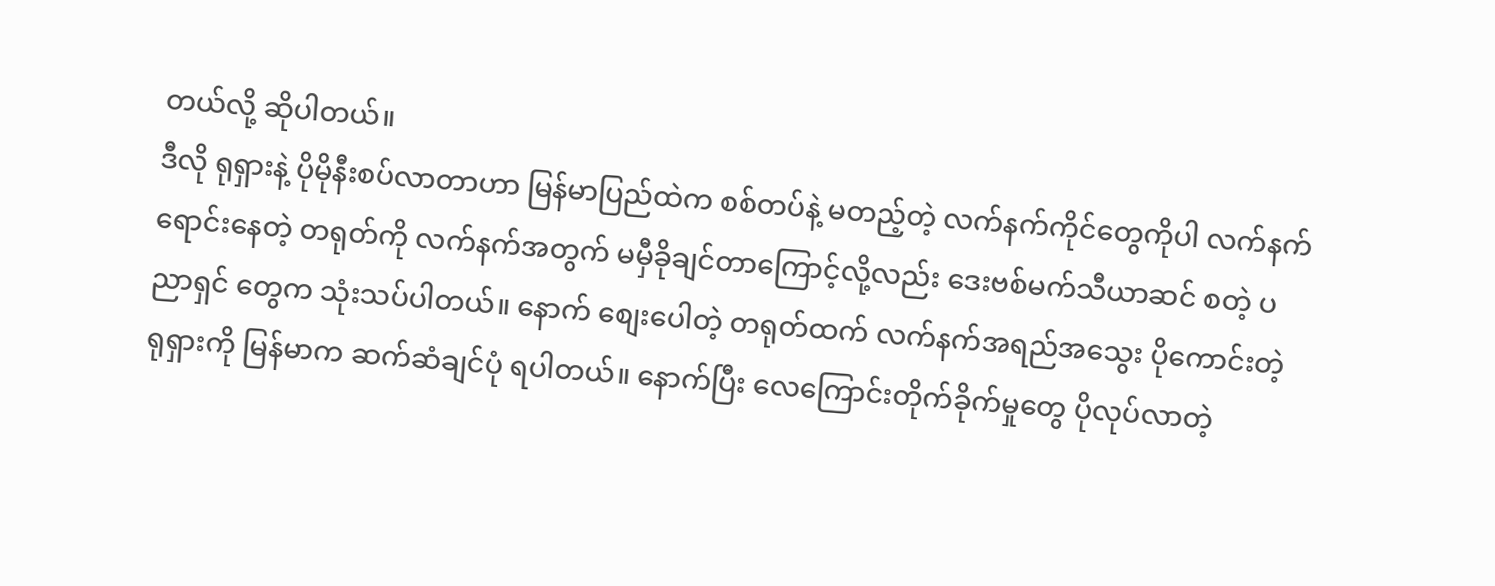တယ်လို့ ဆိုပါတယ်။
ဒီလို ရုရှားနဲ့ ပိုမိုနီးစပ်လာတာဟာ မြန်မာပြည်ထဲက စစ်တပ်နဲ့ မတည့်တဲ့ လက်နက်ကိုင်တွေကိုပါ လက်နက်ရောင်းနေတဲ့ တရုတ်ကို လက်နက်အတွက် မမှီခိုချင်တာကြောင့်လို့လည်း ဒေးဗစ်မက်သီယာဆင် စတဲ့ ပညာရှင် တွေက သုံးသပ်ပါတယ်။ နောက် စျေးပေါတဲ့ တရုတ်ထက် လက်နက်အရည်အသွေး ပိုကောင်းတဲ့ ရုရှားကို မြန်မာက ဆက်ဆံချင်ပုံ ရပါတယ်။ နောက်ပြီး လေကြောင်းတိုက်ခိုက်မှုတွေ ပိုလုပ်လာတဲ့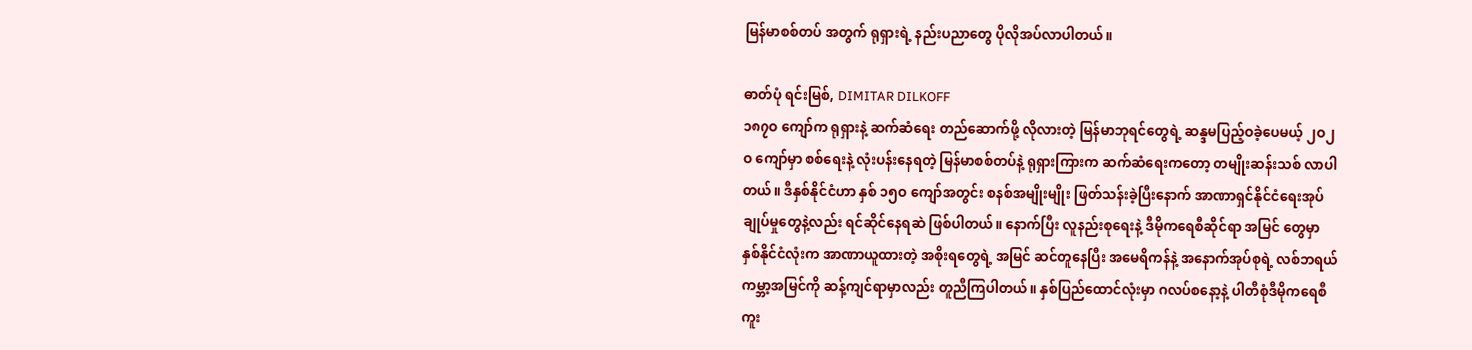မြန်မာစစ်တပ် အတွက် ရုရှားရဲ့ နည်းပညာတွေ ပိုလိုအပ်လာပါတယ်။

ဓာတ်ပုံ ရင်းမြစ်, DIMITAR DILKOFF
၁၈၇ဝ ကျော်က ရုရှားနဲ့ ဆက်ဆံရေး တည်ဆောက်ဖို့ လိုလားတဲ့ မြန်မာဘုရင်တွေရဲ့ ဆန္ဒမပြည့်ဝခဲ့ပေမယ့် ၂ဝ၂ဝ ကျော်မှာ စစ်ရေးနဲ့ လုံးပန်းနေရတဲ့ မြန်မာစစ်တပ်နဲ့ ရုရှားကြားက ဆက်ဆံရေးကတော့ တမျိုးဆန်းသစ် လာပါတယ်။ ဒီနှစ်နိုင်ငံဟာ နှစ် ၁၅ဝ ကျော်အတွင်း စနစ်အမျိုးမျိုး ဖြတ်သန်းခဲ့ပြီးနောက် အာဏာရှင်နိုင်ငံရေးအုပ်ချုပ်မှုတွေနဲ့လည်း ရင်ဆိုင်နေရဆဲ ဖြစ်ပါတယ်။ နောက်ပြီး လူနည်းစုရေးနဲ့ ဒီမိုကရေစီဆိုင်ရာ အမြင် တွေမှာ နှစ်နိုင်ငံလုံးက အာဏာယူထားတဲ့ အစိုးရတွေရဲ့ အမြင် ဆင်တူနေပြီး အမေရိကန်နဲ့ အနောက်အုပ်စုရဲ့ လစ်ဘရယ်ကမ္ဘာ့အမြင်ကို ဆန့်ကျင်ရာမှာလည်း တူညီကြပါတယ်။ နှစ်ပြည်ထောင်လုံးမှာ ဂလပ်စနော့နဲ့ ပါတီစုံဒီမိုကရေစီကူး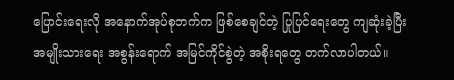ပြောင်းရေးလို အနောက်အုပ်စုဘက်က ဖြစ်စေချင်တဲ့ ပြုပြင်ရေးတွေ ကျဆုံးခဲ့ပြီး အမျိုးသားရေး အစွန်းရောက် အမြင်ကိုင်စွဲတဲ့ အစိုးရတွေ တက်လာပါတယ်။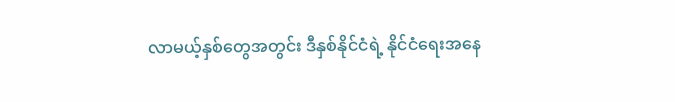လာမယ့်နှစ်တွေအတွင်း ဒီနှစ်နိုင်ငံရဲ့ နိုင်ငံရေးအနေ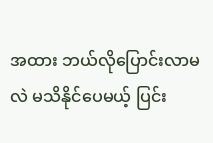အထား ဘယ်လိုပြောင်းလာမလဲ မသိနိုင်ပေမယ့် ပြင်း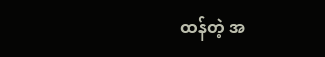ထန်တဲ့ အ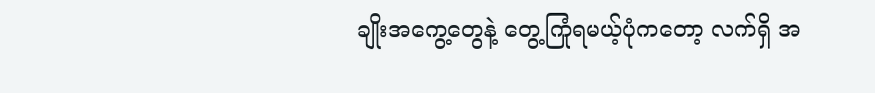ချိုးအကွေ့တွေနဲ့ တွေ့ကြုံရမယ့်ပုံကတော့ လက်ရှိ အ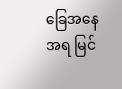ခြေအနေအရ မြင်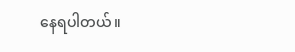နေရပါတယ်။